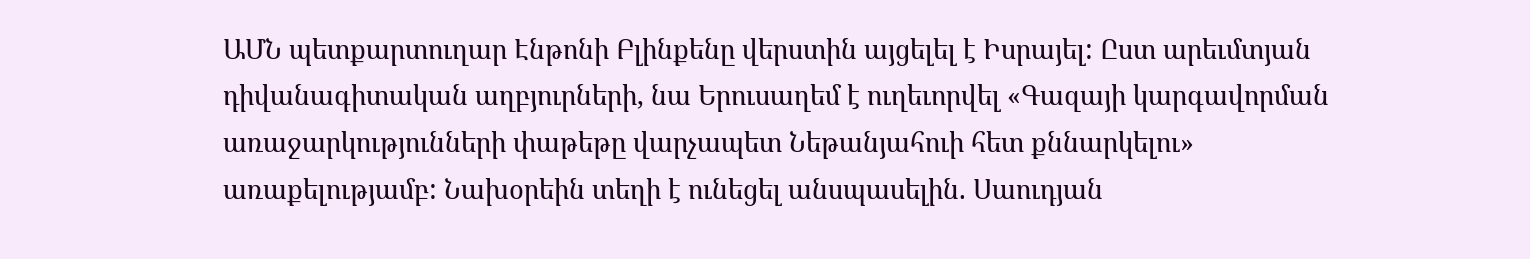ԱՄՆ պետքարտուղար Էնթոնի Բլինքենը վերստին այցելել է Իսրայել: Ըստ արեւմտյան դիվանագիտական աղբյուրների, նա Երուսաղեմ է ուղեւորվել «Գազայի կարգավորման առաջարկությունների փաթեթը վարչապետ Նեթանյահուի հետ քննարկելու» առաքելությամբ: Նախօրեին տեղի է ունեցել անսպասելին. Սաուդյան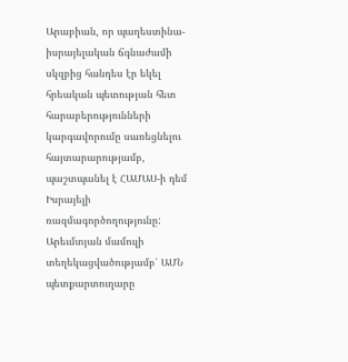Արաբիան, որ պաղեստինա-իսրայելական ճգնաժամի սկզբից հանդես էր եկել հրեական պետության հետ հարաբերությունների կարգավորումը սառեցնելու հայտարարությամբ, պաշտպանել է ՀԱՄԱՍ-ի դեմ Իսրայելի ռազմագործողությունը: Արեւմտյան մամուլի տեղեկացվածությամբ՝ ԱՄՆ պետքարտուղարը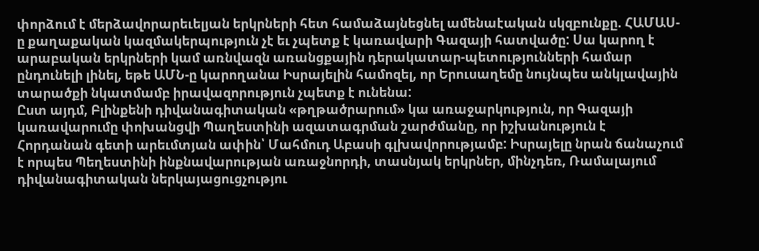փորձում է մերձավորարեւելյան երկրների հետ համաձայնեցնել ամենաէական սկզբունքը. ՀԱՄԱՍ-ը քաղաքական կազմակերպություն չէ եւ չպետք է կառավարի Գազայի հատվածը: Սա կարող է արաբական երկրների կամ առնվազն առանցքային դերակատար-պետությունների համար ընդունելի լինել, եթե ԱՄՆ-ը կարողանա Իսրայելին համոզել, որ Երուսաղեմը նույնպես անկլավային տարածքի նկատմամբ իրավազորություն չպետք է ունենա:
Ըստ այդմ, Բլինքենի դիվանագիտական «թղթածրարում» կա առաջարկություն, որ Գազայի կառավարումը փոխանցվի Պաղեստինի ազատագրման շարժմանը, որ իշխանություն է Հորդանան գետի արեւմտյան ափին՝ Մահմուդ Աբասի գլխավորությամբ: Իսրայելը նրան ճանաչում է որպես Պեղեստինի ինքնավարության առաջնորդի, տասնյակ երկրներ, մինչդեռ, Ռամալայում դիվանագիտական ներկայացուցչությու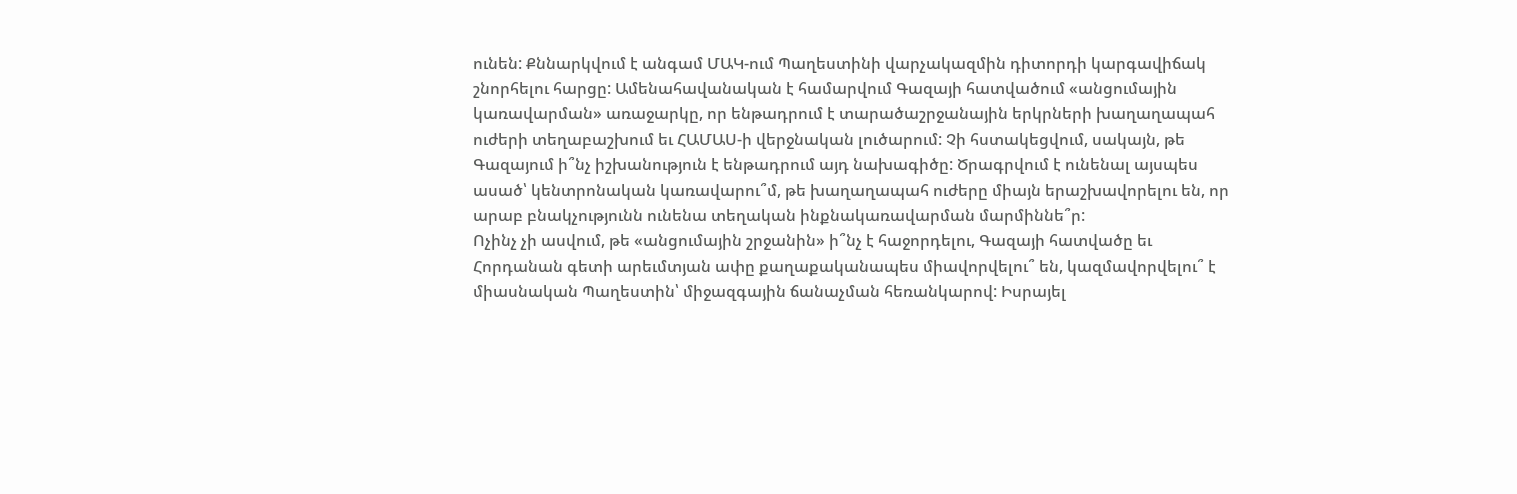ունեն: Քննարկվում է անգամ ՄԱԿ-ում Պաղեստինի վարչակազմին դիտորդի կարգավիճակ շնորհելու հարցը: Ամենահավանական է համարվում Գազայի հատվածում «անցումային կառավարման» առաջարկը, որ ենթադրում է տարածաշրջանային երկրների խաղաղապահ ուժերի տեղաբաշխում եւ ՀԱՄԱՍ-ի վերջնական լուծարում: Չի հստակեցվում, սակայն, թե Գազայում ի՞նչ իշխանություն է ենթադրում այդ նախագիծը: Ծրագրվում է ունենալ այսպես ասած՝ կենտրոնական կառավարու՞մ, թե խաղաղապահ ուժերը միայն երաշխավորելու են, որ արաբ բնակչությունն ունենա տեղական ինքնակառավարման մարմիննե՞ր:
Ոչինչ չի ասվում, թե «անցումային շրջանին» ի՞նչ է հաջորդելու, Գազայի հատվածը եւ Հորդանան գետի արեւմտյան ափը քաղաքականապես միավորվելու՞ են, կազմավորվելու՞ է միասնական Պաղեստին՝ միջազգային ճանաչման հեռանկարով: Իսրայել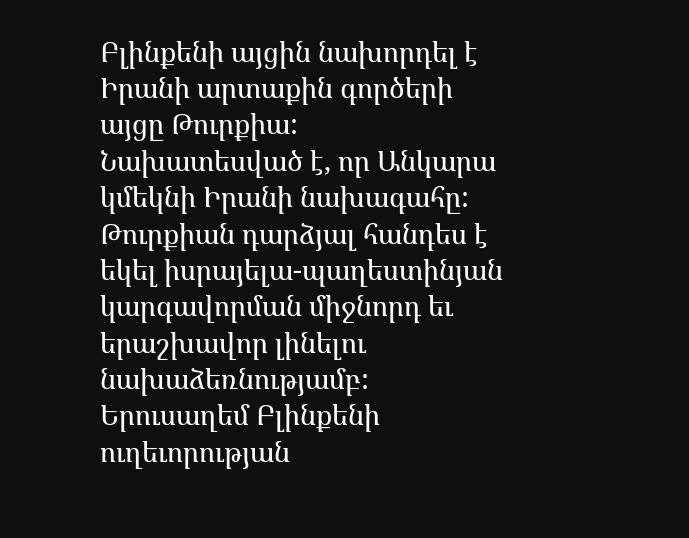Բլինքենի այցին նախորդել է Իրանի արտաքին գործերի այցը Թուրքիա: Նախատեսված է, որ Անկարա կմեկնի Իրանի նախագահը: Թուրքիան դարձյալ հանդես է եկել իսրայելա-պաղեստինյան կարգավորման միջնորդ եւ երաշխավոր լինելու նախաձեռնությամբ: Երուսաղեմ Բլինքենի ուղեւորության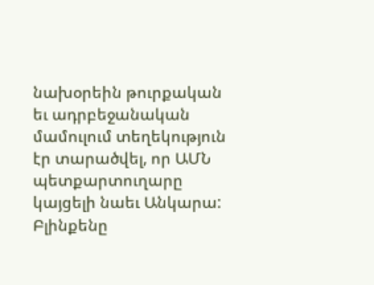նախօրեին թուրքական եւ ադրբեջանական մամուլում տեղեկություն էր տարածվել, որ ԱՄՆ պետքարտուղարը կայցելի նաեւ Անկարա: Բլինքենը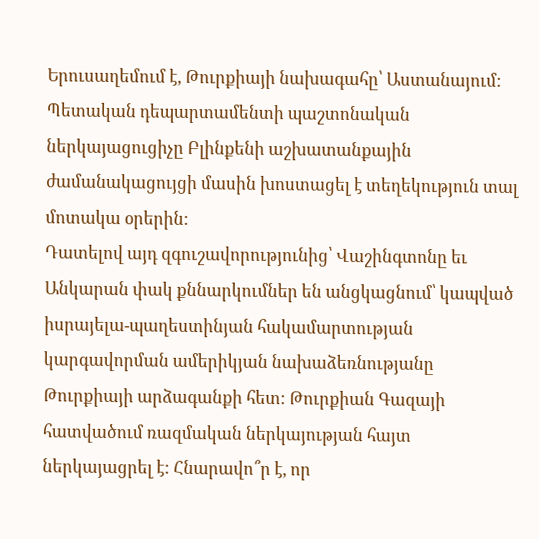Երուսաղեմում է, Թուրքիայի նախագահը՝ Աստանայում: Պետական դեպարտամենտի պաշտոնական ներկայացուցիչը Բլինքենի աշխատանքային ժամանակացույցի մասին խոստացել է տեղեկություն տալ մոտակա օրերին:
Դատելով այդ զգուշավորությունից՝ Վաշինգտոնը եւ Անկարան փակ քննարկումներ են անցկացնում՝ կապված իսրայելա-պաղեստինյան հակամարտության կարգավորման ամերիկյան նախաձեռնությանը Թուրքիայի արձագանքի հետ: Թուրքիան Գազայի հատվածում ռազմական ներկայության հայտ ներկայացրել է: Հնարավո՞ր է, որ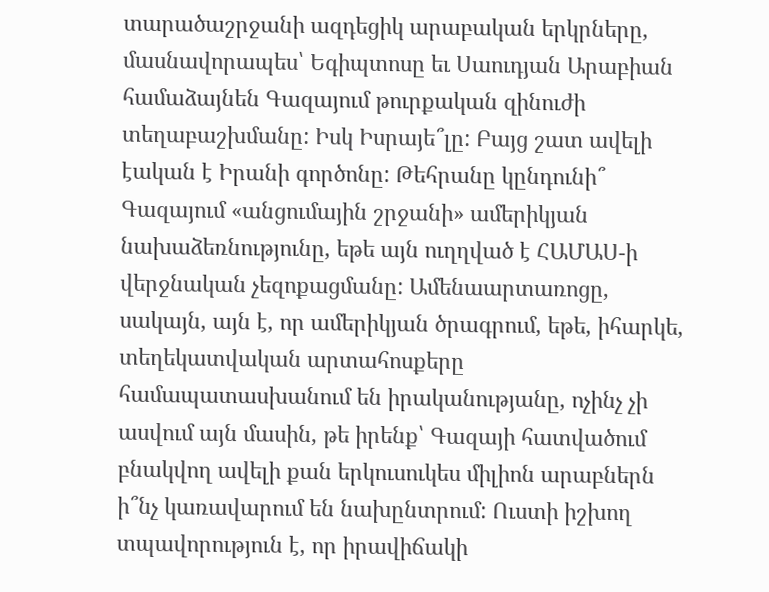տարածաշրջանի ազդեցիկ արաբական երկրները, մասնավորապես՝ Եգիպտոսը եւ Սաուդյան Արաբիան համաձայնեն Գազայում թուրքական զինուժի տեղաբաշխմանը: Իսկ Իսրայե՞լը: Բայց շատ ավելի էական է Իրանի գործոնը: Թեհրանը կընդունի՞ Գազայում «անցումային շրջանի» ամերիկյան նախաձեռնությունը, եթե այն ուղղված է ՀԱՄԱՍ-ի վերջնական չեզոքացմանը: Ամենաարտառոցը, սակայն, այն է, որ ամերիկյան ծրագրում, եթե, իհարկե, տեղեկատվական արտահոսքերը համապատասխանում են իրականությանը, ոչինչ չի ասվում այն մասին, թե իրենք՝ Գազայի հատվածում բնակվող ավելի քան երկուսուկես միլիոն արաբներն ի՞նչ կառավարում են նախընտրում: Ուստի իշխող տպավորություն է, որ իրավիճակի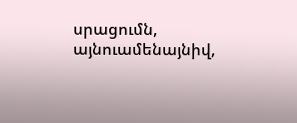սրացումն, այնուամենայնիվ,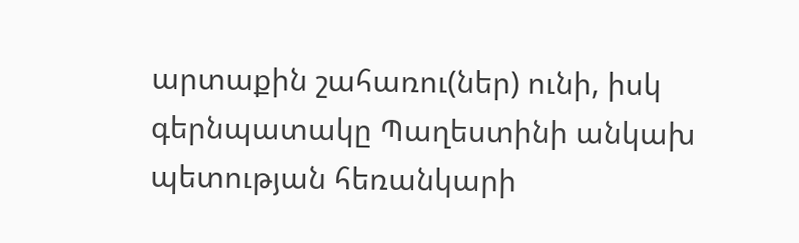արտաքին շահառու(ներ) ունի, իսկ գերնպատակը Պաղեստինի անկախ պետության հեռանկարի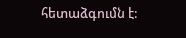հետաձգումն է: